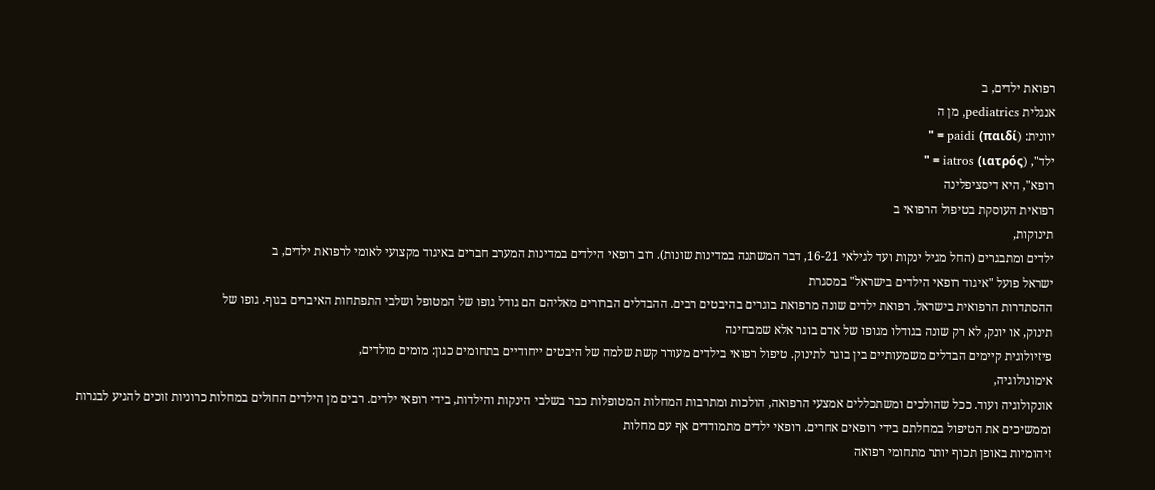רפואת ילדים, ב
אנגלית pediatrics, מן ה
יוונית: (paidi (παιδί = "
ילד", (iatros (ιατρός = "
רופא", היא דיסציפלינה
רפואית העוסקת בטיפול הרפואי ב
תינוקות,
ילדים ומתבגרים (החל מגיל ינקות ועד לגילאי 16-21, דבר המשתנה במדינות שונות). רוב רופאי הילדים במדינות המערב חברים באיגוד מקצועי לאומי לרפואת ילדים, ב
ישראל פועל "איגוד רופאי הילדים בישראל" במסגרת
ההסתדרות הרפואית בישראל. רפואת ילדים שונה מרפואת בוגרים בהיבטים רבים. ההבדלים הברורים מאליהם הם גודל גופו של המטופל ושלבי התפתחות האיברים בגוף. גופו של
תינוק, או יונק, לא רק שונה בגודלו מגופו של אדם בוגר אלא שמבחינה
פיזיולוגית קיימים הבדלים משמעותיים בין בוגר לתינוק. טיפול רפואי בילדים מעורר קשת שלמה של היבטים ייחודיים בתחומים כגון: מומים מולדים,
אימונולוגיה,
אונקולוגיה ועוד. ככל שהולכים ומשתכללים אמצעי הרפואה, הולכות ומתרבות המחלות המטופלות כבר בשלבי הינקות והילדות, בידי רופאי ילדים. רבים מן הילדים החולים במחלות כרוניות זוכים להגיע לבגרות וממשיכים את הטיפול במחלתם בידי רופאים אחרים. רופאי ילדים מתמודדים אף עם מחלות
זיהומיות באופן תכוף יותר מתחומי רפואה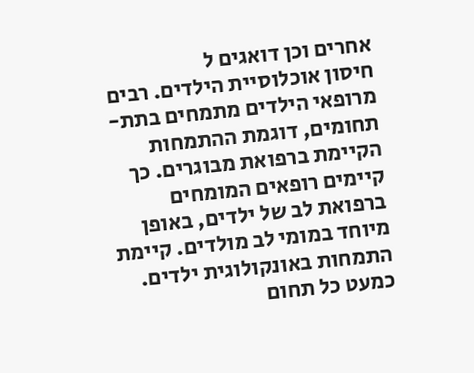אחרים וכן דואגים ל
חיסון אוכלוסיית הילדים. רבים מרופאי הילדים מתמחים בתת-תחומים, דוגמת ההתמחות הקיימת ברפואת מבוגרים. כך קיימים רופאים המומחים ברפואת לב של ילדים, באופן מיוחד במומי לב מולדים. קיימת התמחות באונקולוגית ילדים. כמעט כל תחום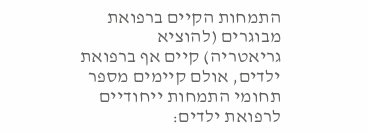התמחות הקיים ברפואת מבוגרים (להוציא
גריאטריה) קיים אף ברפואת ילדים, אולם קיימים מספר תחומי התמחות ייחודיים לרפואת ילדים: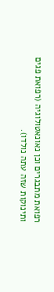רפואת מתבגרים וכן נאונאטולוגיה (רפואת פגים ותינוקות שזה עתה נולדו).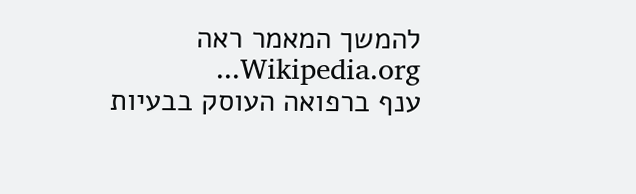להמשך המאמר ראה Wikipedia.org...
ענף ברפואה העוסק בבעיות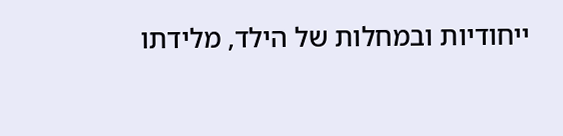ייחודיות ובמחלות של הילד, מלידתו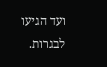ועד הגיעו לבגרות.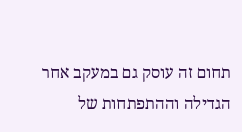תחום זה עוסק גם במעקב אחר הגדילה וההתפתחות של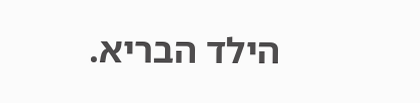הילד הבריא.